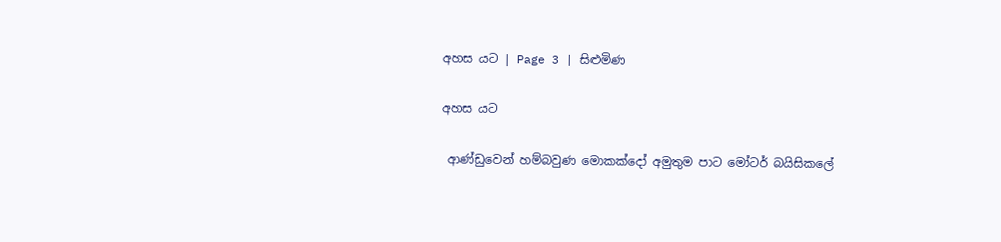අහස යට | Page 3 | සිළුමිණ

අහස යට

 ආණ්ඩුවෙන් හම්බවුණ මොකක්දෝ අමුතුම පාට මෝටර් බයිසිකලේ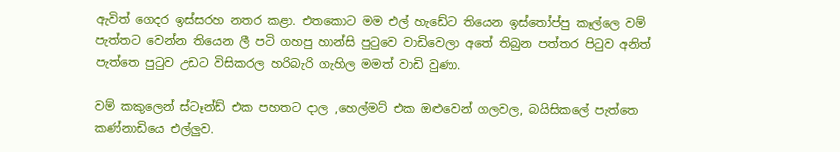ඇවිත් ගෙදර ඉස්සරහ නතර කළා. එතකොට මම එල් හැඩේට තියෙන ඉස්තෝප්පු කෑල්ලෙ වම් පැත්තට වෙන්න තියෙන ලී පටි ගහපු හාන්සි පුටුවෙ වාඩිවෙලා අතේ තිබුන පත්තර පිටුව අනිත් පැත්තෙ පුටුව උඩට විසිකරල හරිබැරි ගැහිල මමත් වාඩි වුණා.

වම් කකුලෙන් ස්ටෑන්ඩ් එක පහතට දාල ,හෙල්මට් එක ඔළුවෙන් ගලවල, බයිසිකලේ පැත්තෙ කණ්නාඩියෙ එල්ලුව.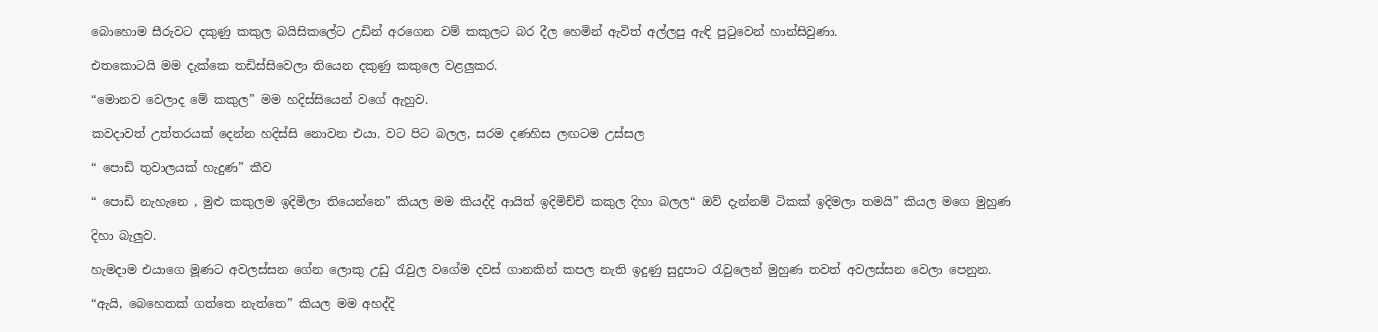බොහොම සීරුවට දකුණු කකුල බයිසිකලේට උඩින් අරගෙන වම් කකුලට බර දීල හෙමින් ඇවිත් අල්ලපු ඇඳි පුටුවෙන් හාන්සිවුණා.

එතකොටයි මම දැක්කෙ තඩිස්සිවෙලා තියෙන දකුණු කකුලෙ වළලුකර.

“මොනව වෙලාද මේ කකුල” මම හදිස්සියෙන් වගේ ඇහුව.

කවදාවත් උත්තරයක් දෙන්න හදිස්සි නොවන එයා. වට පිට බලල, සරම දණහිස ලඟටම උස්සල

“ පොඩි තුවාලයක් හැදුණ” කීව

“ පොඩි නැහැනෙ , මුළු කකුලම ඉදිමිලා තියෙන්නෙ” කියල මම කියද්දි ආයිත් ඉදිමිච්චි කකුල දිහා බලල“ ඔව් දැන්නම් ටිකක් ඉදිමලා තමයි” කියල මගෙ මුහුණ

දිහා බැලුව.

හැමදාම එයාගෙ මූණට අවලස්සන ගේන ලොකු උඩු රැවුල වගේම දවස් ගානකින් කපල නැති ඉදුණු සුදුපාට රැවුලෙන් මුහුණ තවත් අවලස්සන වෙලා පෙනුන.

“ඇයි, බෙහෙතක් ගත්තෙ නැත්තෙ” කියල මම අහද්දි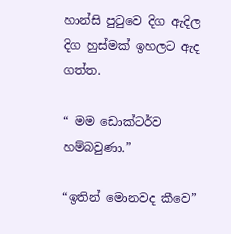හාන්සි පුටුවෙ දිග ඇදිල දිග හුස්මක් ඉහලට ඇද ගත්ත.

“ මම ඩොක්ටර්ව හම්බවුණා.”

“ඉතින් මොනවද කීවෙ”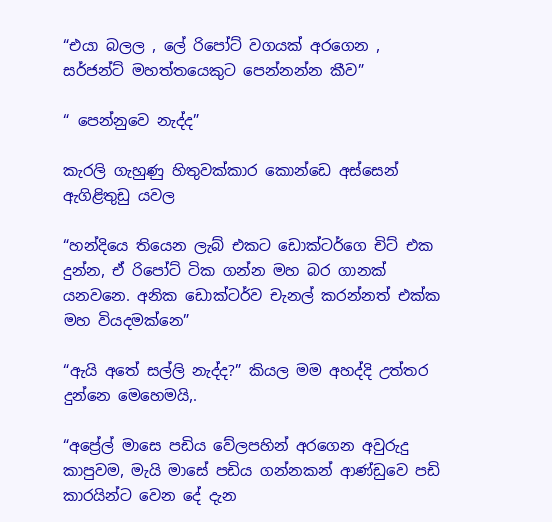“එයා බලල , ලේ රිපෝට් වගයක් අරගෙන , සර්ජන්ට් මහත්තයෙකුට පෙන්නන්න කීව”

“ පෙන්නුවෙ නැද්ද”

කැරලි ගැහුණු හිතුවක්කාර කොන්ඩෙ අස්සෙන් ඇගිළිතුඩු යවල

“හන්දියෙ තියෙන ලැබ් එකට ඩොක්ටර්ගෙ චිට් එක දුන්න, ඒ රිපෝට් ටික ගන්න මහ බර ගානක් යනවනෙ. අනික ඩොක්ටර්ව චැනල් කරන්නත් එක්ක මහ වියදමක්නෙ”

“ඇයි අතේ සල්ලි නැද්ද?” කියල මම අහද්දි උත්තර දුන්නෙ මෙහෙමයි,.

“අප්‍රේල් මාසෙ පඩිය වේලපහින් අරගෙන අවුරුදු කාපුවම, මැයි මාසේ පඩිය ගන්නකන් ආණ්ඩුවෙ පඩි කාරයින්ට වෙන දේ දැන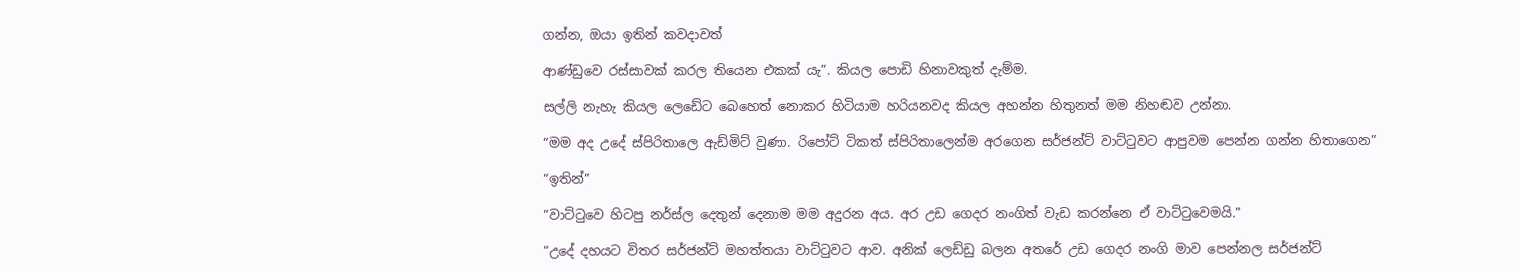ගන්න, ඔයා ඉතින් කවදාවත්

ආණ්ඩුවෙ රස්සාවක් කරල තියෙන එකක් යැ”. කියල පොඩි හිනාවකුත් දැම්ම.

සල්ලි නැහැ කියල ලෙඩේට බෙහෙත් නොකර හිටියාම හරියනවද කියල අහන්න හිතුනත් මම නිහඬව උන්නා.

“මම අද උදේ ස්පිරිතාලෙ ඇඩ්මිට් වුණා. රිපෝට් ටිකත් ස්පිරිතාලෙන්ම අරගෙන සර්ජන්ට් වාට්ටුවට ආපුවම පෙන්න ගන්න හිතාගෙන”

“ඉතින්”

“වාට්ටුවෙ හිටපු නර්ස්ල දෙතුන් දෙනාම මම අදුරන අය. අර උඩ ගෙදර නංගිත් වැඩ කරන්නෙ ඒ වාට්ටුවෙමයි.”

“උදේ දහයට විතර සර්ජන්ට් මහත්තයා වාට්ටුවට ආව. අනික් ලෙඩ්ඩු බලන අතරේ උඩ ගෙදර නංගි මාව පෙන්නල සර්ජන්ට්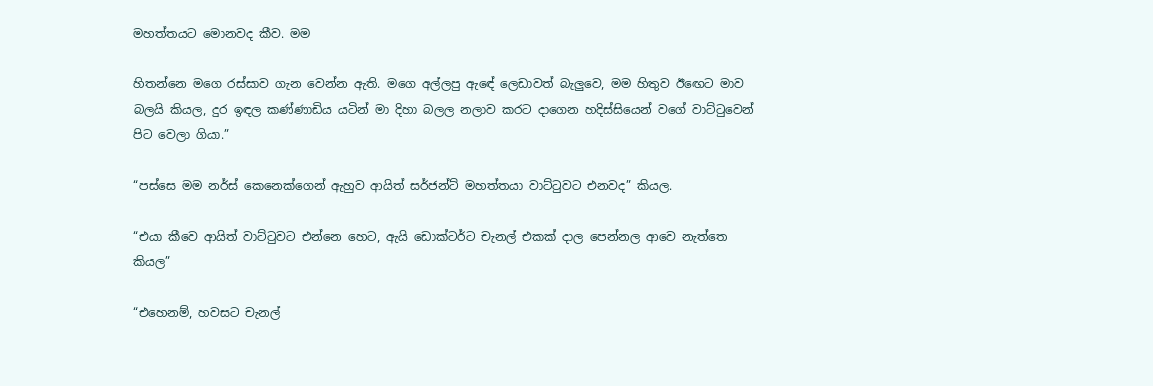මහත්තයට මොනවද කීව. මම

හිතන්නෙ මගෙ රස්සාව ගැන වෙන්න ඇති. මගෙ අල්ලපු ඇඳේ ලෙඩාවත් බැලුවෙ, මම හිතුව ඊඟෙට මාව බලයි කිය‍ල, දුර ඉඳල කණ්ණාඩිය යටින් මා දිහා බලල නලාව කරට දාගෙන හදිස්සියෙන් වගේ වාට්ටුවෙන් පිට වෙලා ගියා.”

“පස්සෙ මම නර්ස් කෙනෙක්ගෙන් ඇහුව ආයිත් සර්ජන්ට් මහත්තයා වාට්ටුවට එනවද” කියල.

“එයා කීවෙ ආයිත් වාට්ටුවට එන්නෙ හෙට, ඇයි ඩොක්ටර්ට චැනල් එකක් දාල පෙන්නල ආවෙ නැත්තෙ කියල”

“එහෙනම්, හවසට චැනල්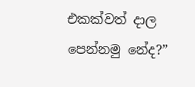එකක්වත් දාල පෙන්නමු නේද?”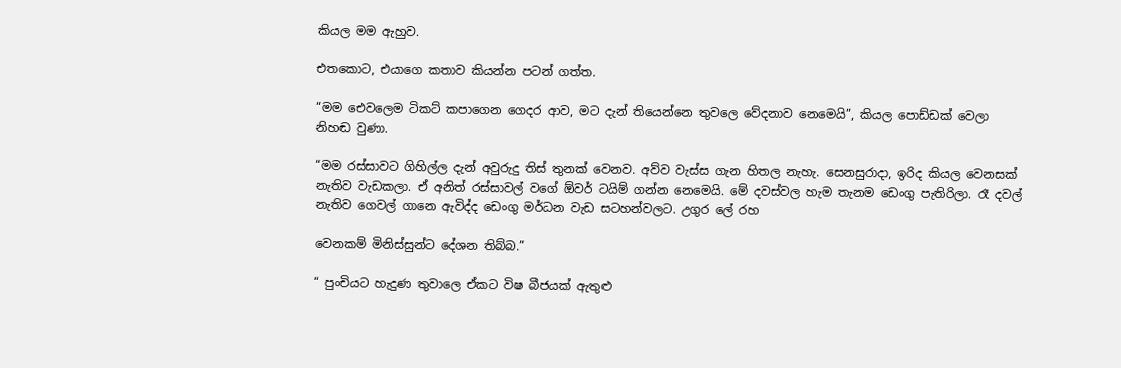කියල මම ඇහුව.

එතකොට, එයාගෙ කතාව කියන්න පටන් ගත්ත.

“මම එ‍ෙවලෙම ටිකට් කපාගෙන ගෙදර ආව, මට දැන් තියෙන්නෙ තුවලෙ වේදනාව නෙමෙයි”, කියල පොඩ්ඩක් වෙලා නිහඬ වුණා.

“මම රස්සාවට ගිහිල්ල දැන් අවුරුදු තිස් තුනක් වෙනව. අව්ව වැස්ස ගැන හිතල නැහැ. සෙනසුරාදා, ඉරිද කියල වෙනසක් නැතිව වැඩකලා. ඒ අනිත් රස්සාවල් වගේ ඕවර් ටයිම් ගන්න නෙමෙයි. මේ දවස්වල හැම තැනම ඩෙංගු පැතිරිලා. රෑ දවල් නැතිව ගෙවල් ගානෙ ඇවිද්ද ඩෙංගු මර්ධන වැඩ සටහන්වලට. උගුර ලේ රහ

වෙනකම් මිනිස්සුන්ට දේශන තිබ්බ.”

“ පුංචියට හැදුණ තුවාලෙ ඒකට විෂ බීජයක් ඇතුළු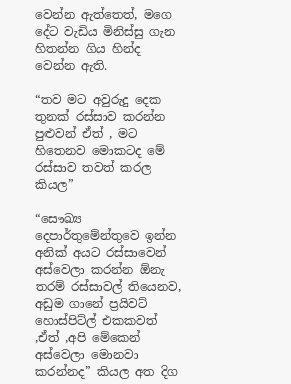වෙන්න ඇත්තෙත්, මගෙ දේට වැඩිය මිනිස්සු ගැන හිතන්න ගිය හින්ද වෙන්න ඇති.

“තව මට අවුරුදු දෙක තුනක් රස්සාව කරන්න පුළුවන් ඒත් , මට හිතෙනව මොකටද මේ රස්සාව තවත් කරල කියල”

“සෞඛ්‍ය දෙපාර්තුමේන්තුවෙ ඉන්න අනික් අයට රස්සාවෙන් අස්වෙලා කරන්න ඕනැ තරම් රස්සාවල් තියෙනව, අඩුම ගානේ ප්‍රයිවට් හොස්පිට්ල් එකකවත් ,ඒත් ,අපි මේකෙන් අස්වෙලා මොනවා කරන්නද” කියල අත දිග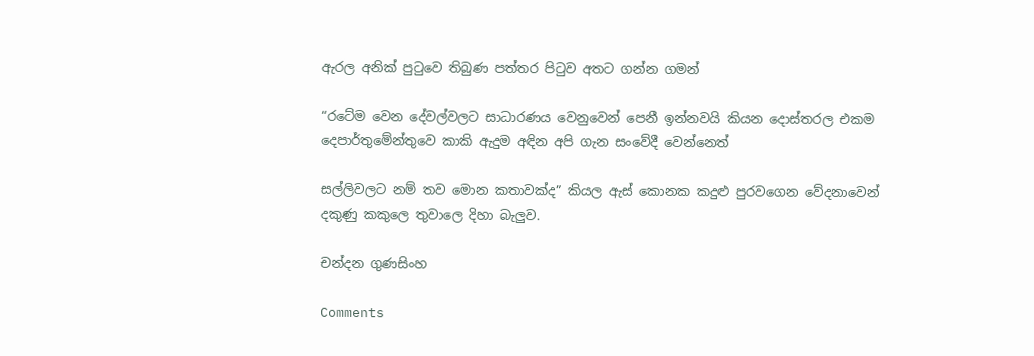ඇරල අනික් පුටුවෙ තිබුණ පත්තර පිටුව අතට ගන්න ගමන්

“රටේම වෙන දේවල්වලට සාධාරණය වෙනුවෙන් පෙනී ඉන්නවයි කියන දොස්තරල එකම දෙපාර්තුමේන්තුවෙ කාකි ඇදුම අඳින අපි ගැන සංවේදී වෙන්නෙත්

සල්ලිවලට නම් තව මොන කතාවක්ද” කියල ඇස් කොනක කදුළු පුරවගෙන වේදනාවෙන් දකුණු කකුලෙ තුවාලෙ දිහා බැලුව.

චන්දන ගුණසිංහ

Comments